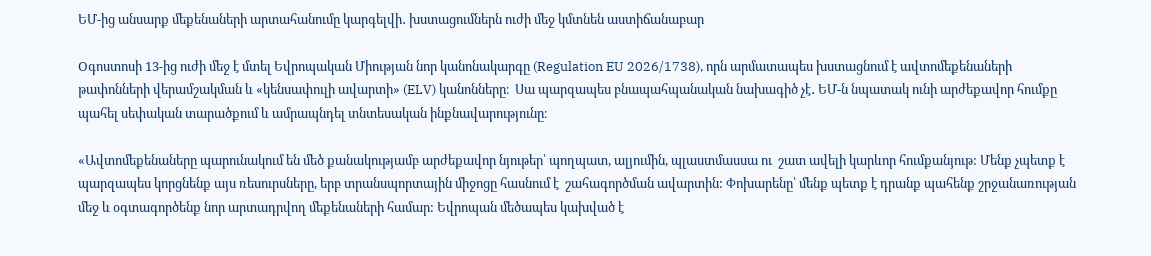ԵՄ-ից անսարք մեքենաների արտահանումը կարգելվի․ խստացումներն ուժի մեջ կմտնեն աստիճանաբար

Oգոստոսի 13-ից ուժի մեջ է մտել Եվրոպական Միության նոր կանոնակարգը (Regulation EU 2026/1738), որն արմատապես խստացնում է ավտոմեքենաների թափոնների վերամշակման և «կենսափուլի ավարտի» (ELV) կանոնները։  Սա պարզապես բնապահպանական նախագիծ չէ․ ԵՄ-ն նպատակ ունի արժեքավոր հումքը պահել սեփական տարածքում և ամրապնդել տնտեսական ինքնավարությունը։

«Ավտոմեքենաները պարունակում են մեծ քանակությամբ արժեքավոր նյութեր՝ պողպատ, ալյումին, պլաստմասսա ու  շատ ավելի կարևոր հումքանյութ: Մենք չպետք է պարզապես կորցնենք այս ռեսուրսները, երբ տրանսպորտային միջոցը հասնում է  շահագործման ավարտին: Փոխարենը՝ մենք պետք է դրանք պահենք շրջանառության մեջ և օգտագործենք նոր արտադրվող մեքենաների համար: Եվրոպան մեծապես կախված է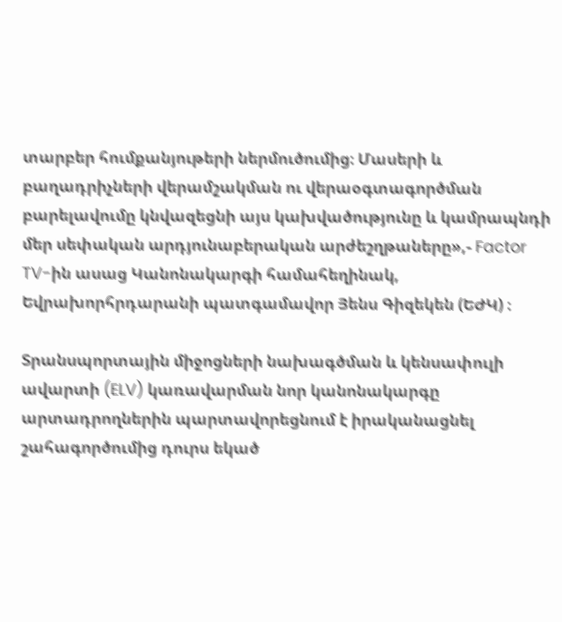տարբեր հումքանյութերի ներմուծումից։ Մասերի և բաղադրիչների վերամշակման ու վերաօգտագործման բարելավումը կնվազեցնի այս կախվածությունը և կամրապնդի մեր սեփական արդյունաբերական արժեշղթաները»,- Factor TV-ին ասաց Կանոնակարգի համահեղինակ, Եվրախորհրդարանի պատգամավոր Յենս Գիզեկեն (ԵԺԿ) ։

Տրանսպորտային միջոցների նախագծման և կենսափուլի ավարտի (ELV) կառավարման նոր կանոնակարգը արտադրողներին պարտավորեցնում է իրականացնել շահագործումից դուրս եկած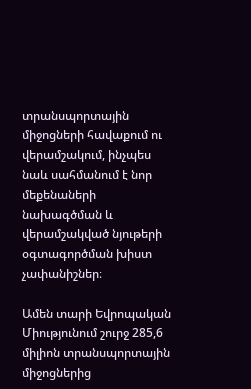տրանսպորտային միջոցների հավաքում ու վերամշակում, ինչպես նաև սահմանում է նոր մեքենաների նախագծման և վերամշակված նյութերի օգտագործման խիստ չափանիշներ։

Ամեն տարի Եվրոպական Միությունում շուրջ 285,6 միլիոն տրանսպորտային միջոցներից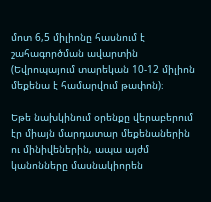մոտ 6,5 միլիոնը հասնում է շահագործման ավարտին (Եվրոպայում տարեկան 10-12 միլիոն մեքենա է համարվում թափոն)։

Եթե նախկինում օրենքը վերաբերում էր միայն մարդատար մեքենաներին ու մինիվեներին, ապա այժմ կանոնները մասնակիորեն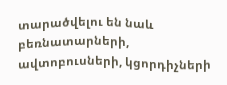տարածվելու են նաև բեռնատարների, ավտոբուսների, կցորդիչների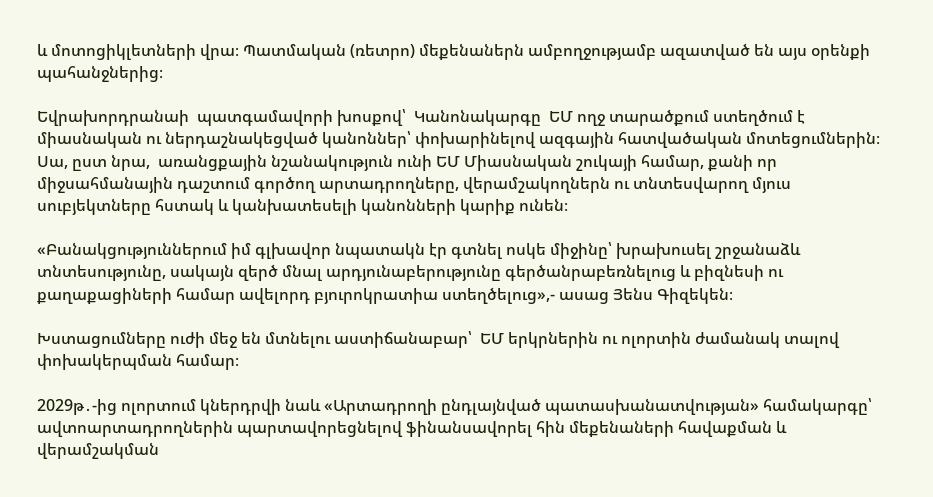և մոտոցիկլետների վրա։ Պատմական (ռետրո) մեքենաներն ամբողջությամբ ազատված են այս օրենքի պահանջներից։

Եվրախորդրանաի  պատգամավորի խոսքով՝  Կանոնակարգը  ԵՄ ողջ տարածքում ստեղծում է միասնական ու ներդաշնակեցված կանոններ՝ փոխարինելով ազգային հատվածական մոտեցումներին։ Սա, ըստ նրա,  առանցքային նշանակություն ունի ԵՄ Միասնական շուկայի համար, քանի որ միջսահմանային դաշտում գործող արտադրողները, վերամշակողներն ու տնտեսվարող մյուս սուբյեկտները հստակ և կանխատեսելի կանոնների կարիք ունեն։

«Բանակցություններում իմ գլխավոր նպատակն էր գտնել ոսկե միջինը՝ խրախուսել շրջանաձև տնտեսությունը, սակայն զերծ մնալ արդյունաբերությունը գերծանրաբեռնելուց և բիզնեսի ու քաղաքացիների համար ավելորդ բյուրոկրատիա ստեղծելուց»,- ասաց Յենս Գիզեկեն։

Խստացումները ուժի մեջ են մտնելու աստիճանաբար՝  ԵՄ երկրներին ու ոլորտին ժամանակ տալով փոխակերպման համար։

2029թ․-ից ոլորտում կներդրվի նաև «Արտադրողի ընդլայնված պատասխանատվության» համակարգը՝ ավտոարտադրողներին պարտավորեցնելով ֆինանսավորել հին մեքենաների հավաքման և վերամշակման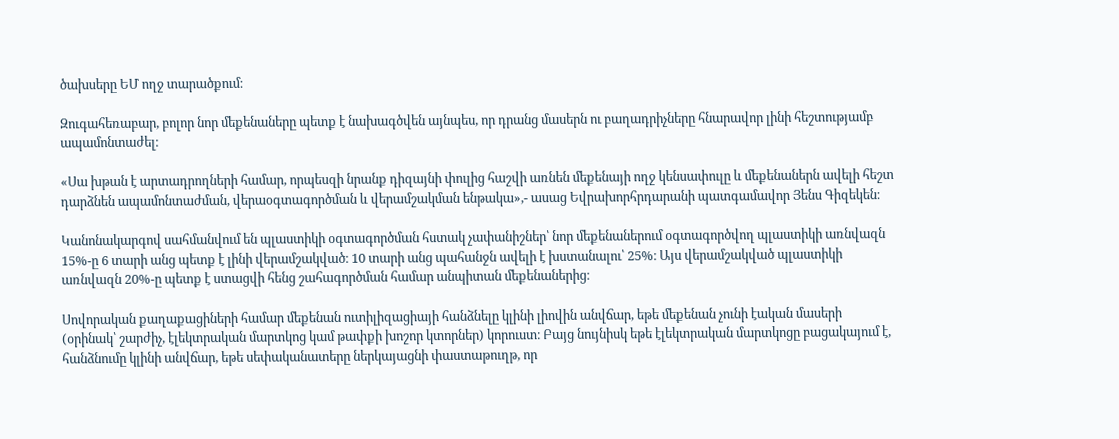ծախսերը ԵՄ ողջ տարածքում։

Զուգահեռաբար, բոլոր նոր մեքենաները պետք է նախագծվեն այնպես, որ դրանց մասերն ու բաղադրիչները հնարավոր լինի հեշտությամբ ապամոնտաժել։

«Սա խթան է արտադրողների համար, որպեսզի նրանք դիզայնի փուլից հաշվի առնեն մեքենայի ողջ կենսափուլը և մեքենաներն ավելի հեշտ դարձնեն ապամոնտաժման, վերաօգտագործման և վերամշակման ենթակա»,- ասաց Եվրախորհրդարանի պատգամավոր Յենս Գիզեկեն։

Կանոնակարգով սահմանվում են պլաստիկի օգտագործման հստակ չափանիշներ՝ նոր մեքենաներում օգտագործվող պլաստիկի առնվազն 15%-ը 6 տարի անց պետք է լինի վերամշակված։ 10 տարի անց պահանջն ավելի է խստանալու՝ 25%։ Այս վերամշակված պլաստիկի առնվազն 20%-ը պետք է ստացվի հենց շահագործման համար անպիտան մեքենաներից։

Սովորական քաղաքացիների համար մեքենան ուտիլիզացիայի հանձնելը կլինի լիովին անվճար, եթե մեքենան չունի էական մասերի (օրինակ՝ շարժիչ, էլեկտրական մարտկոց կամ թափքի խոշոր կտորներ) կորուստ։ Բայց նույնիսկ եթե էլեկտրական մարտկոցը բացակայում է, հանձնումը կլինի անվճար, եթե սեփականատերը ներկայացնի փաստաթուղթ, որ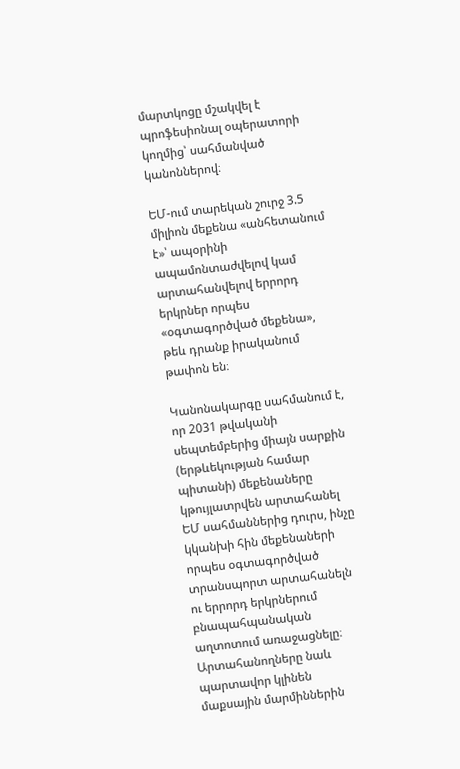մարտկոցը մշակվել է պրոֆեսիոնալ օպերատորի կողմից՝ սահմանված կանոններով։

ԵՄ-ում տարեկան շուրջ 3.5 միլիոն մեքենա «անհետանում է»՝ ապօրինի ապամոնտաժվելով կամ արտահանվելով երրորդ երկրներ որպես «օգտագործված մեքենա», թեև դրանք իրականում թափոն են։

Կանոնակարգը սահմանում է, որ 2031 թվականի սեպտեմբերից միայն սարքին (երթևեկության համար պիտանի) մեքենաները կթույլատրվեն արտահանել ԵՄ սահմաններից դուրս, ինչը կկանխի հին մեքենաների որպես օգտագործված տրանսպորտ արտահանելն ու երրորդ երկրներում բնապահպանական աղտոտում առաջացնելը։ Արտահանողները նաև պարտավոր կլինեն մաքսային մարմիններին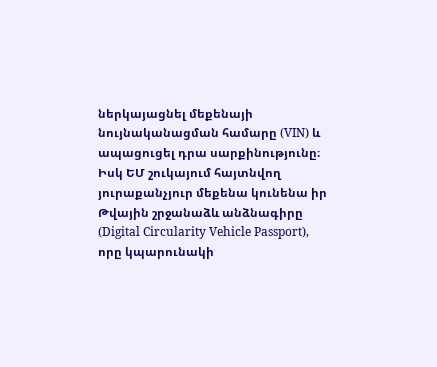ներկայացնել մեքենայի նույնականացման համարը (VIN) և ապացուցել դրա սարքինությունը։  Իսկ ԵՄ շուկայում հայտնվող յուրաքանչյուր մեքենա կունենա իր Թվային շրջանաձև անձնագիրը (Digital Circularity Vehicle Passport), որը կպարունակի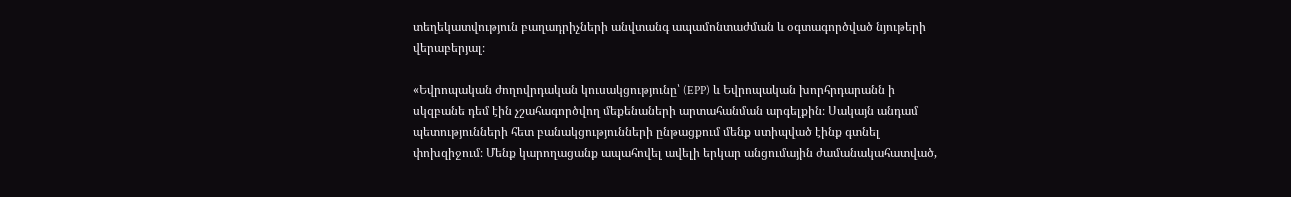տեղեկատվություն բաղադրիչների անվտանգ ապամոնտաժման և օգտագործված նյութերի վերաբերյալ։

«Եվրոպական ժողովրդական կուսակցությունը՝ (EPP) և Եվրոպական խորհրդարանն ի սկզբանե դեմ էին չշահագործվող մեքենաների արտահանման արգելքին։ Սակայն անդամ պետությունների հետ բանակցությունների ընթացքում մենք ստիպված էինք գտնել փոխզիջում։ Մենք կարողացանք ապահովել ավելի երկար անցումային ժամանակահատված,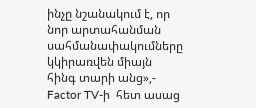ինչը նշանակում է, որ նոր արտահանման սահմանափակումները կկիրառվեն միայն հինգ տարի անց»,- Factor TV-ի  հետ ասաց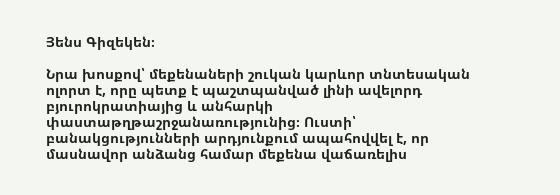Յենս Գիզեկեն։

Նրա խոսքով՝ մեքենաների շուկան կարևոր տնտեսական ոլորտ է, որը պետք է պաշտպանված լինի ավելորդ բյուրոկրատիայից և անհարկի փաստաթղթաշրջանառությունից։ Ուստի՝  բանակցությունների արդյունքում ապահովվել է, որ մասնավոր անձանց համար մեքենա վաճառելիս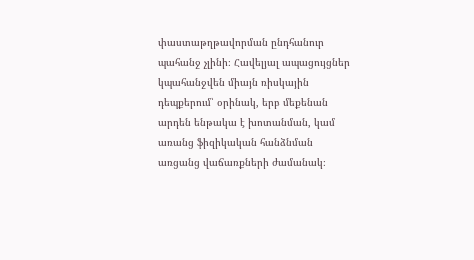փաստաթղթավորման ընդհանուր պահանջ չլինի։ Հավելյալ ապացույցներ կպահանջվեն միայն ռիսկային դեպքերում՝ օրինակ, երբ մեքենան արդեն ենթակա է խոտանման, կամ առանց ֆիզիկական հանձնման առցանց վաճառքների ժամանակ։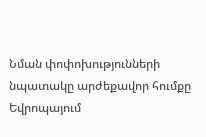Նման փոփոխությունների  նպատակը արժեքավոր հումքը Եվրոպայում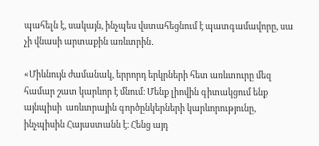պահելն է, սակայն, ինչպես վստահեցնում է պատգամավորը, սա չի վնասի արտաքին առևտրին․

«Միևնույն ժամանակ, երրորդ երկրների հետ առևտուրը մեզ համար շատ կարևոր է մնում։ Մենք լիովին գիտակցում ենք այնպիսի  առևտրային գործընկերների կարևորությունը, ինչպիսին Հայաստանն է։ Հենց այդ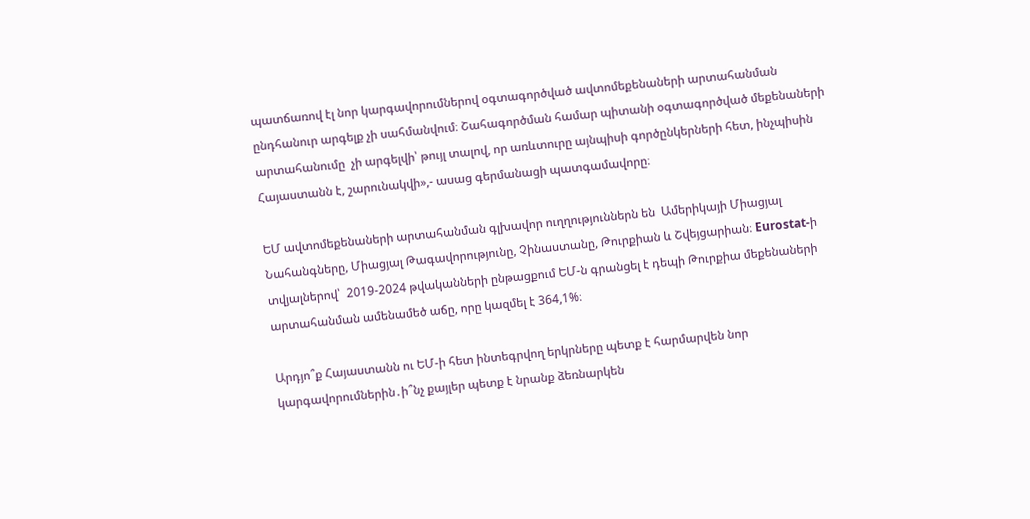պատճառով էլ նոր կարգավորումներով օգտագործված ավտոմեքենաների արտահանման ընդհանուր արգելք չի սահմանվում։ Շահագործման համար պիտանի օգտագործված մեքենաների արտահանումը  չի արգելվի՝ թույլ տալով, որ առևտուրը այնպիսի գործընկերների հետ, ինչպիսին Հայաստանն է, շարունակվի»,- ասաց գերմանացի պատգամավորը։

ԵՄ ավտոմեքենաների արտահանման գլխավոր ուղղություններն են  Ամերիկայի Միացյալ Նահանգները, Միացյալ Թագավորությունը, Չինաստանը, Թուրքիան և Շվեյցարիան։ Eurostat-ի տվյալներով՝  2019-2024 թվականների ընթացքում ԵՄ-ն գրանցել է դեպի Թուրքիա մեքենաների արտահանման ամենամեծ աճը, որը կազմել է 364,1%։

Արդյո՞ք Հայաստանն ու ԵՄ-ի հետ ինտեգրվող երկրները պետք է հարմարվեն նոր կարգավորումներին․ի՞նչ քայլեր պետք է նրանք ձեռնարկեն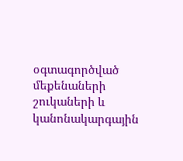օգտագործված մեքենաների շուկաների և կանոնակարգային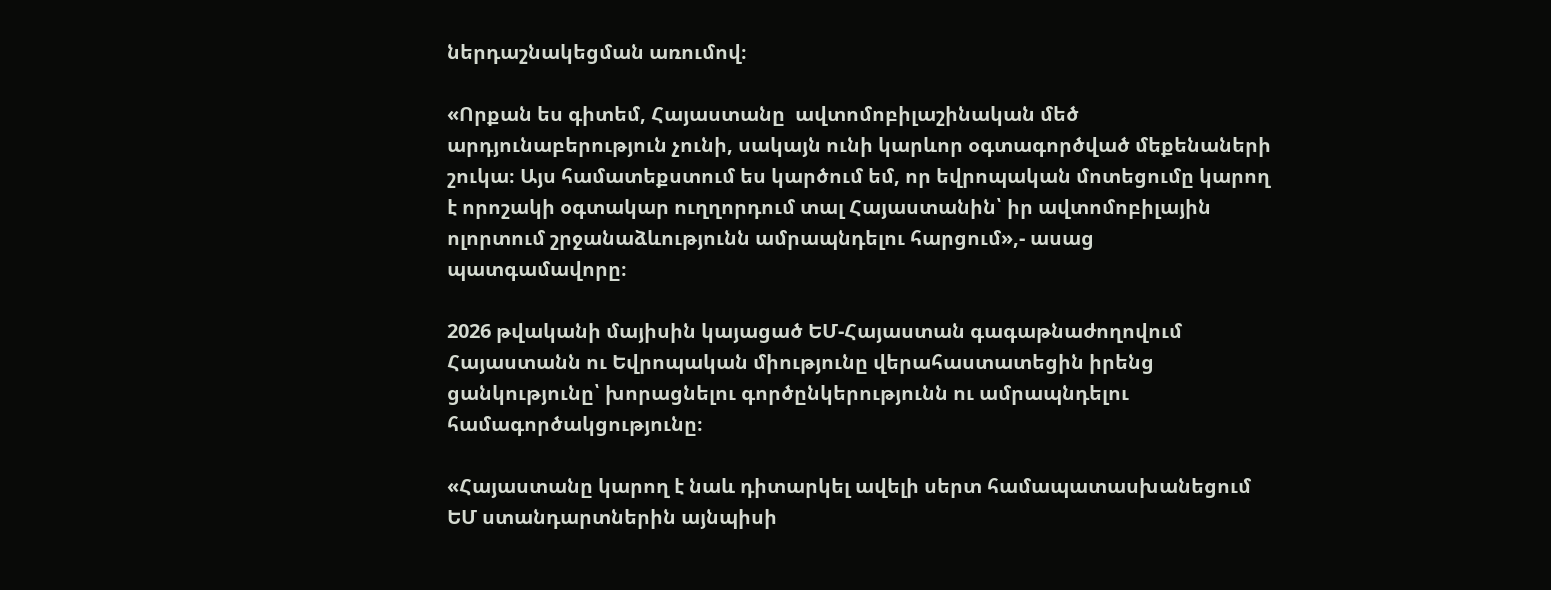ներդաշնակեցման առումով։

«Որքան ես գիտեմ, Հայաստանը  ավտոմոբիլաշինական մեծ արդյունաբերություն չունի, սակայն ունի կարևոր օգտագործված մեքենաների շուկա։ Այս համատեքստում ես կարծում եմ, որ եվրոպական մոտեցումը կարող է որոշակի օգտակար ուղղորդում տալ Հայաստանին՝ իր ավտոմոբիլային ոլորտում շրջանաձևությունն ամրապնդելու հարցում»,- ասաց պատգամավորը։

2026 թվականի մայիսին կայացած ԵՄ-Հայաստան գագաթնաժողովում Հայաստանն ու Եվրոպական միությունը վերահաստատեցին իրենց ցանկությունը՝ խորացնելու գործընկերությունն ու ամրապնդելու համագործակցությունը։

«Հայաստանը կարող է նաև դիտարկել ավելի սերտ համապատասխանեցում ԵՄ ստանդարտներին այնպիսի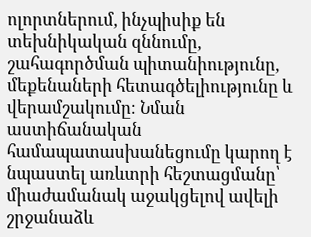ոլորտներում, ինչպիսիք են տեխնիկական զննումը, շահագործման պիտանիությունը, մեքենաների հետագծելիությունը և վերամշակումը։ Նման աստիճանական համապատասխանեցումը կարող է նպաստել առևտրի հեշտացմանը՝ միաժամանակ աջակցելով ավելի շրջանաձև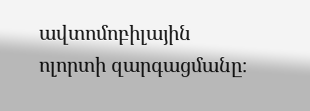ավտոմոբիլային ոլորտի զարգացմանը։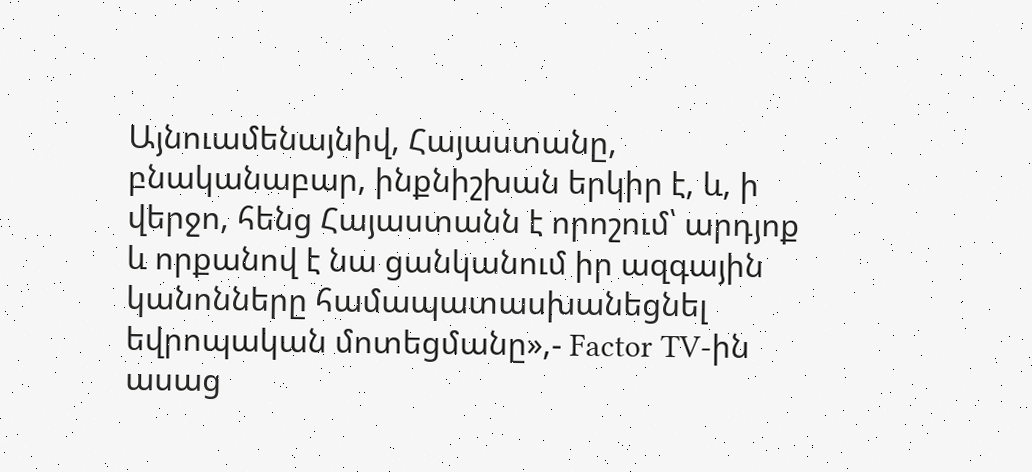Այնուամենայնիվ, Հայաստանը, բնականաբար, ինքնիշխան երկիր է, և, ի վերջո, հենց Հայաստանն է որոշում՝ արդյոք և որքանով է նա ցանկանում իր ազգային կանոնները համապատասխանեցնել եվրոպական մոտեցմանը»,- Factor TV-ին ասաց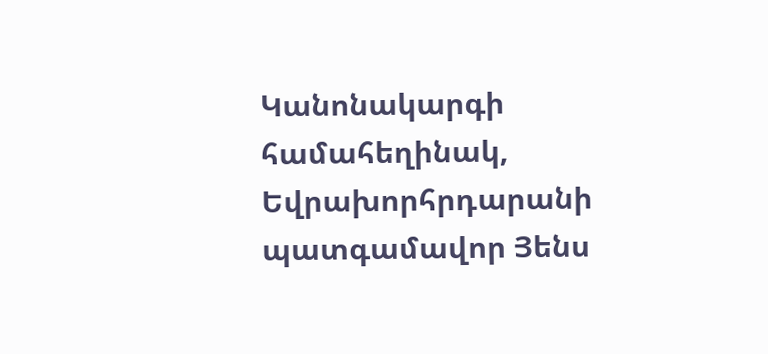Կանոնակարգի համահեղինակ, Եվրախորհրդարանի պատգամավոր Յենս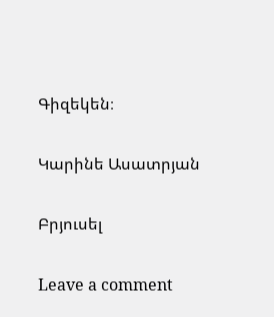Գիզեկեն։

Կարինե Ասատրյան

Բրյուսել

Leave a comment